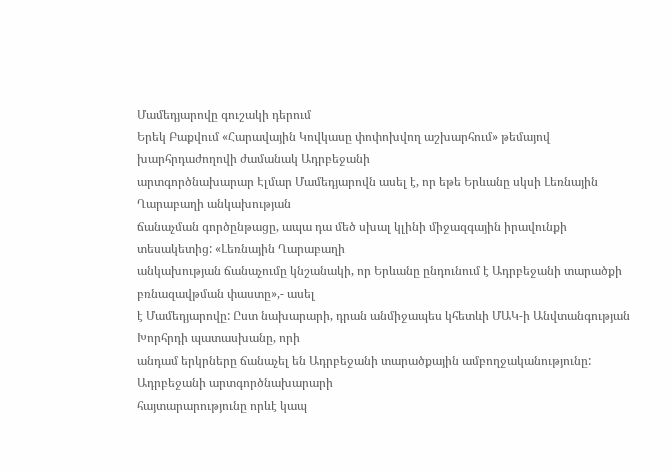Մամեդյարովը գուշակի դերում
Երեկ Բաքվում «Հարավային Կովկասը փոփոխվող աշխարհում» թեմայով խարհրդաժողովի ժամանակ Ադրբեջանի
արտգործնախարար Էլմար Մամեդյարովն ասել է, որ եթե Երևանը սկսի Լեռնային Ղարաբաղի անկախության
ճանաչման գործընթացը, ապա դա մեծ սխալ կլինի միջազգային իրավունքի տեսակետից: «Լեռնային Ղարաբաղի
անկախության ճանաչումը կնշանակի, որ Երևանը ընդունում է Ադրբեջանի տարածքի բռնազավթման փաստը»,- ասել
է Մամեդյարովը: Ըստ նախարարի, դրան անմիջապես կհետևի ՄԱԿ-ի Անվտանգության Խորհրդի պատասխանը, որի
անդամ երկրները ճանաչել են Ադրբեջանի տարածքային ամբողջականությունը: Ադրբեջանի արտգործնախարարի
հայտարարությունը որևէ կապ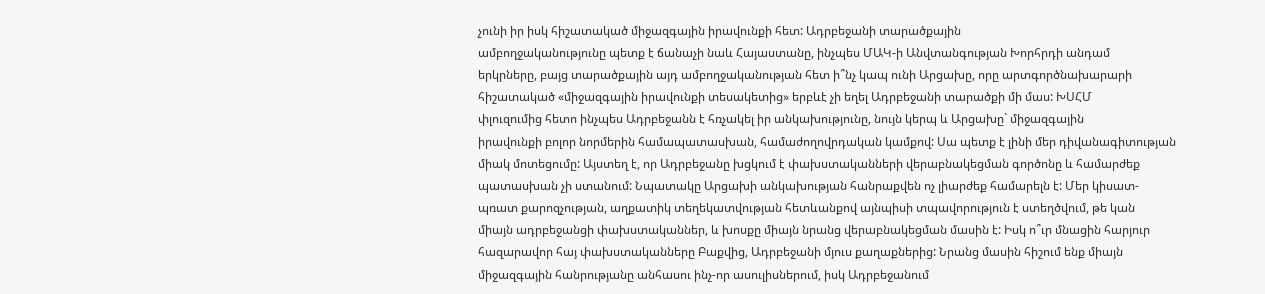չունի իր իսկ հիշատակած միջազգային իրավունքի հետ: Ադրբեջանի տարածքային
ամբողջականությունը պետք է ճանաչի նաև Հայաստանը, ինչպես ՄԱԿ-ի Անվտանգության Խորհրդի անդամ
երկրները, բայց տարածքային այդ ամբողջականության հետ ի՞նչ կապ ունի Արցախը, որը արտգործնախարարի
հիշատակած «միջազգային իրավունքի տեսակետից» երբևէ չի եղել Ադրբեջանի տարածքի մի մաս: ԽՍՀՄ
փլուզումից հետո ինչպես Ադրբեջանն է հռչակել իր անկախությունը, նույն կերպ և Արցախը` միջազգային
իրավունքի բոլոր նորմերին համապատասխան, համաժողովրդական կամքով: Սա պետք է լինի մեր դիվանագիտության
միակ մոտեցումը: Այստեղ է, որ Ադրբեջանը խցկում է փախստականների վերաբնակեցման գործոնը և համարժեք
պատասխան չի ստանում: Նպատակը Արցախի անկախության հանրաքվեն ոչ լիարժեք համարելն է: Մեր կիսատ-
պռատ քարոզչության, աղքատիկ տեղեկատվության հետևանքով այնպիսի տպավորություն է ստեղծվում, թե կան
միայն ադրբեջանցի փախստականներ, և խոսքը միայն նրանց վերաբնակեցման մասին է: Իսկ ո՞ւր մնացին հարյուր
հազարավոր հայ փախստականները Բաքվից, Ադրբեջանի մյուս քաղաքներից: Նրանց մասին հիշում ենք միայն
միջազգային հանրությանը անհասու ինչ-որ ասուլիսներում, իսկ Ադրբեջանում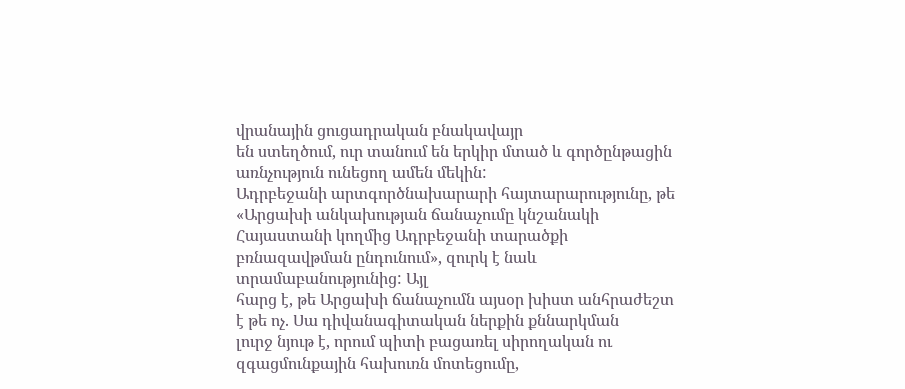վրանային ցուցադրական բնակավայր
են ստեղծում, ուր տանում են երկիր մտած և գործընթացին առնչություն ունեցող ամեն մեկին:
Ադրբեջանի արտգործնախարարի հայտարարությունը, թե «Արցախի անկախության ճանաչումը կնշանակի
Հայաստանի կողմից Ադրբեջանի տարածքի բռնազավթման ընդունում», զուրկ է նաև տրամաբանությունից: Այլ
հարց է, թե Արցախի ճանաչումն այսօր խիստ անհրաժեշտ է թե ոչ. Սա դիվանագիտական ներքին քննարկման
լուրջ նյութ է, որում պիտի բացառել սիրողական ու զգացմունքային հախուռն մոտեցումը,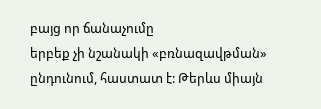բայց որ ճանաչումը
երբեք չի նշանակի «բռնազավթման» ընդունում, հաստատ է: Թերևս միայն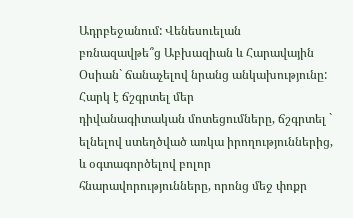Ադրբեջանում: Վենեսուելան
բռնազավթե՞ց Աբխազիան և Հարավային Օսիան` ճանաչելով նրանց անկախությունը: Հարկ է ճշգրտել մեր
դիվանագիտական մոտեցումները, ճշգրտել ` ելնելով ստեղծված առկա իրողություններից, և օգտագործելով բոլոր
հնարավորությունները, որոնց մեջ փոքր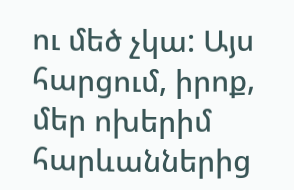ու մեծ չկա: Այս հարցում, իրոք, մեր ոխերիմ հարևաններից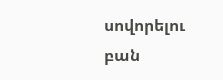սովորելու բան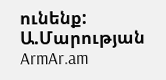ունենք:
Ա.Մարության
ArmAr.am